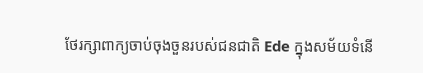ថែរក្សាពាក្យចាប់ចុងចួនរបស់ជនជាតិ Ede ក្នុងសម័យទំនើ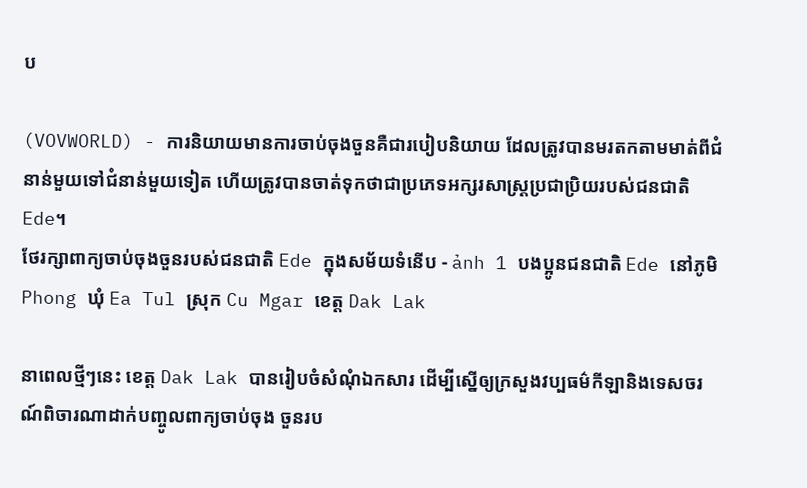ប

(VOVWORLD) - ការនិយាយមានការចាប់ចុងចួនគឺជារបៀបនិយាយ ដែលត្រូវបានមរតកតាមមាត់ពីជំនាន់មួយទៅជំនាន់មួយទៀត ហើយត្រូវបានចាត់ទុកថាជាប្រភេទអក្សរសាស្ត្រប្រជាប្រិយរបស់ជនជាតិ Ede។
ថែរក្សាពាក្យចាប់ចុងចួនរបស់ជនជាតិ Ede ក្នុងសម័យទំនើប - ảnh 1 បងប្អូនជនជាតិ Ede នៅភូមិ Phong ឃុំ Ea Tul ស្រុក Cu Mgar ខេត្ត Dak Lak

នាពេលថ្មីៗនេះ ខេត្ត Dak Lak បានរៀបចំសំណុំឯកសារ ដើម្បីស្នើឲ្យក្រសួងវប្បធម៌កីឡានិងទេសចរណ៍ពិចារណាដាក់បញ្ចូលពាក្យចាប់ចុង ចួនរប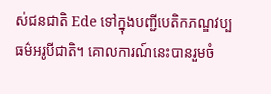ស់ជនជាតិ Ede ទៅក្នុងបញ្ជីបេតិកភណ្ឌវប្បធម៌អរូបីជាតិ។ គោលការណ៍នេះបានរួមចំ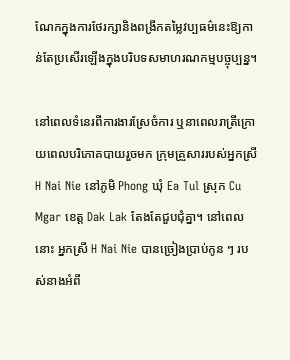ណែកក្នុងការថែរក្សានិងពង្រីកតម្លៃវប្បធម៌នេះឱ្យកាន់តែប្រសើរឡើងក្នុងបរិបទសមាហរណកម្មបច្ចុប្បន្ន។

នៅពេលទំនេរពីការងារស្រែចំការ ឬនាពេលរាត្រីក្រោយពេលបរិភោគបាយរួចមក ក្រុមគ្រួសាររបស់អ្នកស្រី H Nai Nie នៅភូមិ Phong ឃុំ Ea Tul ស្រុក Cu Mgar ខេត្ត Dak Lak តែងតែជួបជុំគ្នា។ នៅពេលនោះ អ្នកស្រី H Nai Nie បានច្រៀងប្រាប់កូន ៗ របស់នាងអំពី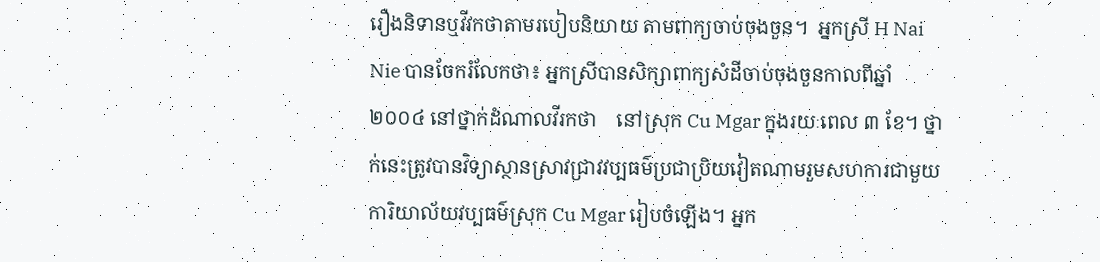រឿងនិទានឬវីវកថាតាមរបៀបនិយាយ តាមពាក្យចាប់ចុងចួន។  អ្នកស្រី H Nai Nie បានចែករំលែកថា៖ អ្នកស្រីបានសិក្សាពាក្យសំដីចាប់ចុងចួនកាលពីឆ្នាំ ២០០៤ នៅថ្នាក់ដំណាលវីរកថា    នៅស្រុក Cu Mgar ក្នុងរយៈពេល ៣ ខែ។ ថ្នាក់នេះត្រូវបានវិទ្យាស្ថានស្រាវជ្រាវវប្បធម៌ប្រជាប្រិយវៀតណាមរួមសហការជាមួយការិយាល័យវប្បធម៌ស្រុក Cu Mgar រៀបចំឡើង។ អ្នក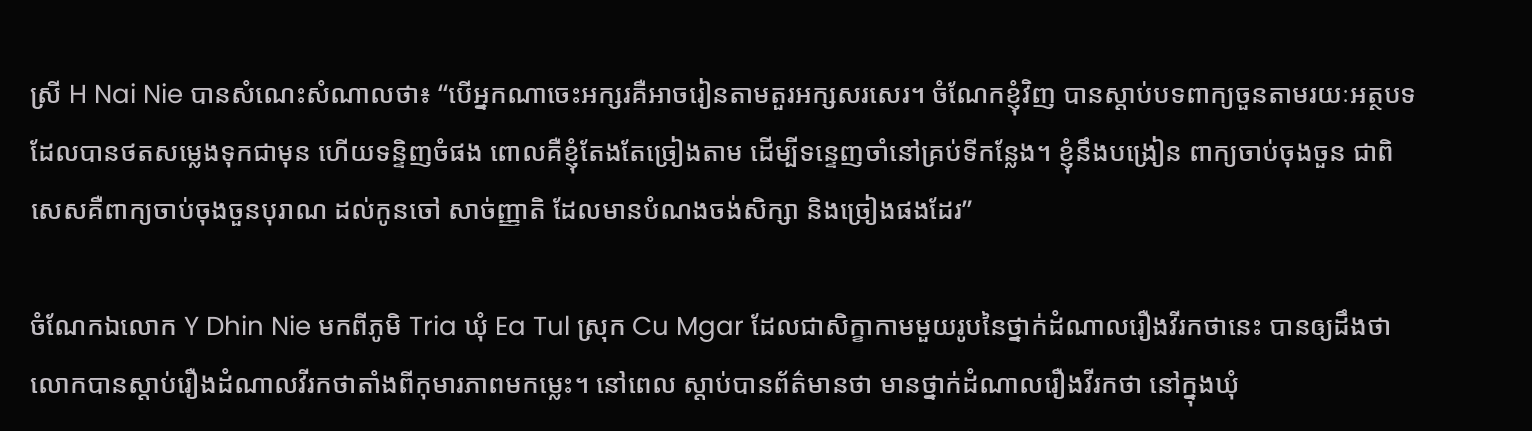ស្រី H Nai Nie បានសំណេះសំណាលថា៖ “បើអ្នកណាចេះអក្សរគឺអាចរៀនតាមតួរអក្សសរសេរ។ ចំណែកខ្ញុំវិញ បានស្ដាប់បទពាក្យចួនតាមរយៈអត្ថបទ ដែលបានថតសម្លេងទុកជាមុន ហើយទន្ទិញចំផង ពោលគឺខ្ញុំតែងតែច្រៀងតាម ដើម្បីទន្ទេញចាំនៅគ្រប់ទីកន្លែង។ ខ្ញុំនឹងបង្រៀន ពាក្យចាប់ចុងចួន ជាពិសេសគឺពាក្យចាប់ចុងចួនបុរាណ ដល់កូនចៅ សាច់ញ្ញាតិ ដែលមានបំណងចង់សិក្សា និងច្រៀងផងដែរ”

ចំណែកឯលោក Y Dhin Nie មកពីភូមិ Tria ឃុំ Ea Tul ស្រុក Cu Mgar ដែលជាសិក្ខាកាមមួយរូបនៃថ្នាក់ដំណាលរឿងវីរកថានេះ បានឲ្យដឹងថា លោកបានស្ដាប់រឿងដំណាលវីរកថាតាំងពីកុមារភាពមកម្លេះ។ នៅពេល ស្ដាប់បានព័ត៌មានថា មានថ្នាក់ដំណាលរឿងវីរកថា នៅក្នុងឃុំ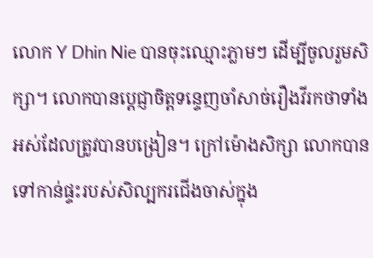លោក Y Dhin Nie បានចុះឈ្មោះភ្លាមៗ ដើម្បីចូលរួមសិក្សា។ លោកបានប្តេជ្ញាចិត្តទន្ទេញចាំសាច់រឿងវីរកថាទាំងអស់ដែលត្រូវបានបង្រៀន។ ក្រៅម៉ោងសិក្សា លោកបានទៅកាន់ផ្ទះរបស់សិល្បករជើងចាស់ក្នុង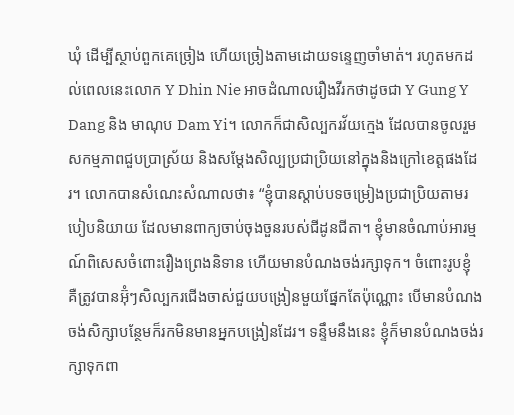ឃុំ ដើម្បីស្ថាប់ពួកគេច្រៀង ហើយច្រៀងតាមដោយទន្ទេញចាំមាត់។ រហូតមកដល់ពេលនេះលោក Y Dhin Nie អាចដំណាលរឿងវីរកថាដូចជា Y Gung Y Dang និង មាណុប Dam Yi។ លោកក៏ជាសិល្បករវ័យក្មេង ដែលបានចូលរួមសកម្មភាពជួបប្រាស្រ័យ និងសម្ដែងសិល្បប្រជាប្រិយនៅក្នុងនិងក្រៅខេត្តផងដែរ។ លោកបានសំណេះសំណាលថា៖ “ខ្ញុំបានស្ដាប់បទចម្រៀងប្រជាប្រិយតាមរបៀបនិយាយ ដែលមានពាក្យចាប់ចុងចួនរបស់ជីដូនជីតា។ ខ្ញុំមានចំណាប់អារម្មណ៍ពិសេសចំពោះរឿងព្រេងនិទាន ហើយមានបំណងចង់រក្សាទុក។ ចំពោះរូបខ្ញុំ គឺត្រូវបានអ៊ុំៗសិល្បករជើងចាស់ជួយបង្រៀនមួយផ្នែកតែប៉ុណ្ណោះ បើមានបំណងចង់សិក្សាបន្ថែមក៏រកមិនមានអ្នកបង្រៀនដែរ។ ទន្ទឹមនឹងនេះ ខ្ញុំក៏មានបំណងចង់រក្សាទុកពា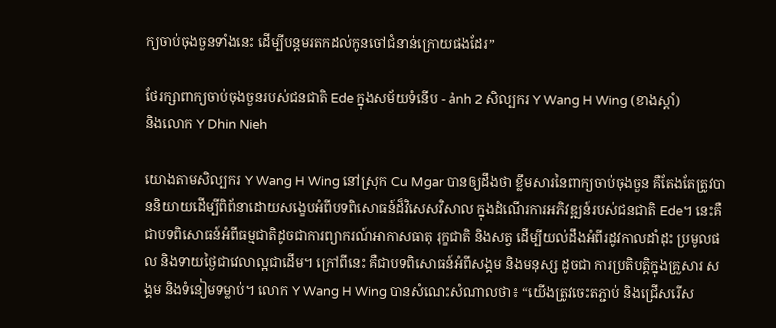ក្យចាប់ចុងចួនទាំងនេះ ដើម្បីបន្តមរតកដល់កូនចៅជំនាន់ក្រោយផងដែរ”

ថែរក្សាពាក្យចាប់ចុងចួនរបស់ជនជាតិ Ede ក្នុងសម័យទំនើប - ảnh 2 សិល្បករ Y Wang H Wing (ខាងស្តាំ)
និងលោក Y Dhin Nieh

យោងតាមសិល្បករ Y Wang H Wing នៅស្រុក Cu Mgar បានឲ្យដឹងថា ខ្លឹមសារនៃពាក្យចាប់ចុងចួន គឺតែងតែត្រូវបាននិយាយដើម្បីពិព័នាដោយសង្ខេបអំពីបទពិសោធន៍ដ៏វិសេសវិសាល ក្នុងដំណើរការអភិវឌ្ឍន៍របស់ជនជាតិ Ede។ នេះគឺជាបទពិសោធន៍អំពីធម្មជាតិដូចជាការព្យាករណ៍អាកាសធាតុ រុក្ខជាតិ និងសត្វ ដើម្បីយល់ដឹងអំពីរដូវកាលដាំដុះ ប្រមូលផល និងទាយថ្ងៃជាវេលាល្អជាដើម។ ក្រៅពីនេះ គឺជាបទពិសោធន៍អំពីសង្គម និងមនុស្ស ដូចជា ការប្រតិបត្តិក្នុងគ្រួសារ សង្គម និងទំនៀមទម្លាប់។ លោក Y Wang H Wing បានសំណេះសំណាលថា៖ “យើងត្រូវចេះតភ្ជាប់ និងជ្រើសរើស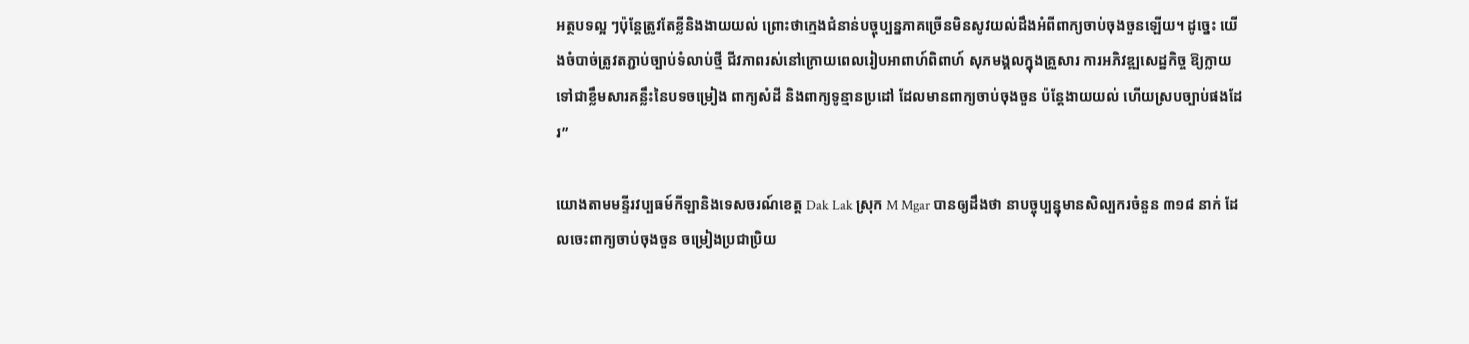អត្ថបទល្អ ៗប៉ុន្តែត្រូវតែខ្លីនិងងាយយល់ ព្រោះថាក្មេងជំនាន់បច្ចុប្បន្នភាគច្រើនមិនសូវយល់ដឹងអំពីពាក្យចាប់ចុងចួនឡើយ។ ដូច្នេះ យើងចំបាច់ត្រូវតភ្ជាប់ច្បាប់ទំលាប់ថ្មី ជីវភាពរស់នៅក្រោយពេលរៀបអាពាហ៍ពិពាហ៍ សុភមង្គលក្នុងគ្រួសារ ការអភិវឌ្ឍសេដ្ឋកិច្ច ឱ្យក្លាយទៅជាខ្លឹមសារគន្លឹះនៃបទចម្រៀង ពាក្យសំដី និងពាក្យទូន្មានប្រដៅ ដែលមានពាក្យចាប់ចុងចួន ប៉ន្តែងាយយល់ ហើយស្របច្បាប់ផងដែរ”

យោងតាមមន្ទីរវប្បធម៍កីឡានិងទេសចរណ៍ខេត្ត Dak Lak ស្រុក M Mgar បានឲ្យដឹងថា នាបច្ចុប្បន្នុមានសិល្បករចំនួន ៣១៨ នាក់ ដែលចេះពាក្យចាប់ចុងចួន ចម្រៀងប្រជាប្រិយ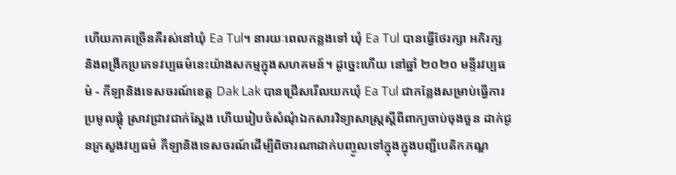ហើយភាគច្រើនគឺរស់នៅឃុំ Ea Tul។ នារយៈពេលកន្លងទៅ ឃុំ Ea Tul បានធ្វើថែរក្សា អភិរក្ស និងពង្រីកប្រភេទវប្បធម៌នេះយ៉ាងសកម្មក្នុងសហគមន៍។ ដូច្នេះហើយ នៅឆ្នាំ ២០២០ មន្ទីរវប្បធម៌ - កីឡានិងទេសចរណ៍ខេត្ត Dak Lak បានជ្រើសរើលយកឃុំ Ea Tul ជាកន្លែងសម្រាប់ធ្វើការ ប្រមូលផ្ដុំ ស្រាវជ្រាវជាក់ស្ដែង ហើយរៀបចំសំណុំឯកសារវិទ្យាសាស្ត្រស្តីពីពាក្យចាប់ចុងចួន ដាក់ជូនក្រសួងវប្បធម៌ កីឡានិងទេសចរណ៍ដើម្បីពិចារណាដាក់បញ្ចូលទៅក្នុងក្នុងបញ្ជីបេតិកភណ្ឌ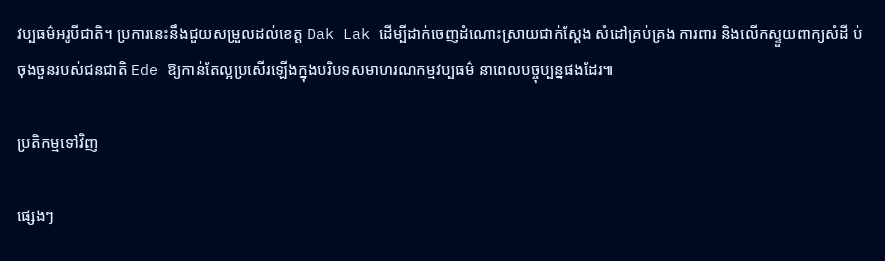វប្បធម៌អរូបីជាតិ។ ប្រការនេះនឹងជួយសម្រួលដល់ខេត្ត Dak Lak ដើម្បីដាក់ចេញដំណោះស្រាយជាក់ស្ដែង សំដៅគ្រប់គ្រង ការពារ និងលើកស្ទួយពាក្យសំដី ប់ចុងចួនរបស់ជនជាតិ Ede ឱ្យកាន់តែល្អប្រសើរឡើងក្នុងបរិបទសមាហរណកម្មវប្បធម៌ នាពេលបច្ចុប្បន្នផងដែរ៕

ប្រតិកម្មទៅវិញ

ផ្សេងៗ